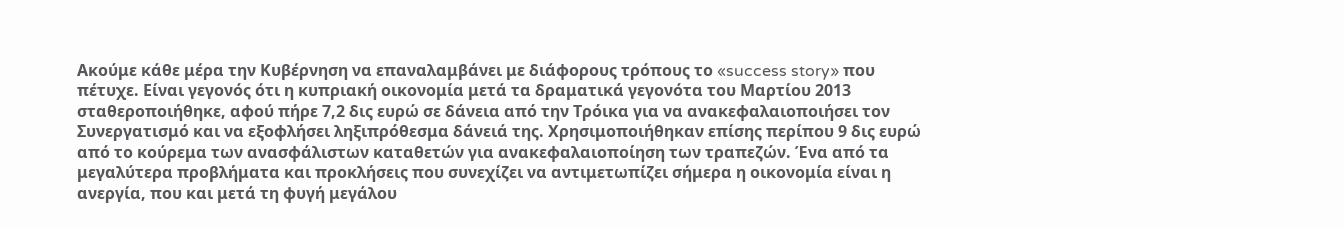Ακούμε κάθε μέρα την Κυβέρνηση να επαναλαμβάνει με διάφορους τρόπους το «success story» που πέτυχε. Είναι γεγονός ότι η κυπριακή οικονομία μετά τα δραματικά γεγονότα του Μαρτίου 2013 σταθεροποιήθηκε, αφού πήρε 7,2 δις ευρώ σε δάνεια από την Τρόικα για να ανακεφαλαιοποιήσει τον Συνεργατισμό και να εξοφλήσει ληξιπρόθεσμα δάνειά της. Χρησιμοποιήθηκαν επίσης περίπου 9 δις ευρώ από το κούρεμα των ανασφάλιστων καταθετών για ανακεφαλαιοποίηση των τραπεζών. Ένα από τα μεγαλύτερα προβλήματα και προκλήσεις που συνεχίζει να αντιμετωπίζει σήμερα η οικονομία είναι η ανεργία, που και μετά τη φυγή μεγάλου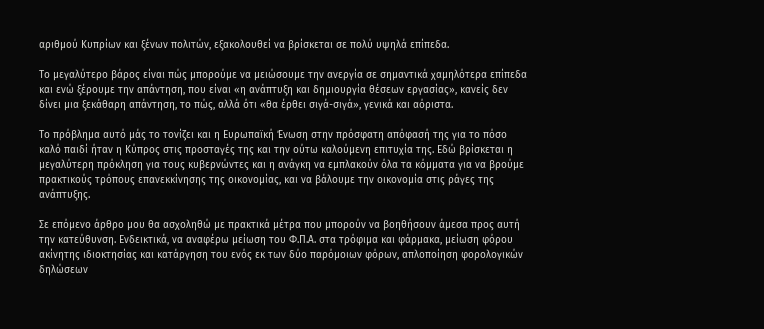αριθμού Κυπρίων και ξένων πολιτών, εξακολουθεί να βρίσκεται σε πολύ υψηλά επίπεδα.

Το μεγαλύτερο βάρος είναι πώς μπορούμε να μειώσουμε την ανεργία σε σημαντικά χαμηλότερα επίπεδα και ενώ ξέρουμε την απάντηση, που είναι «η ανάπτυξη και δημιουργία θέσεων εργασίας», κανείς δεν δίνει μια ξεκάθαρη απάντηση, το πώς, αλλά ότι «θα έρθει σιγά-σιγά», γενικά και αόριστα.

Το πρόβλημα αυτό μάς το τονίζει και η Ευρωπαϊκή Ένωση στην πρόσφατη απόφασή της για το πόσο καλό παιδί ήταν η Κύπρος στις προσταγές της και την ούτω καλούμενη επιτυχία της. Εδώ βρίσκεται η μεγαλύτερη πρόκληση για τους κυβερνώντες και η ανάγκη να εμπλακούν όλα τα κόμματα για να βρούμε πρακτικούς τρόπους επανεκκίνησης της οικονομίας, και να βάλουμε την οικονομία στις ράγες της ανάπτυξης.

Σε επόμενο άρθρο μου θα ασχοληθώ με πρακτικά μέτρα που μπορούν να βοηθήσουν άμεσα προς αυτή την κατεύθυνση. Ενδεικτικά, να αναφέρω μείωση του Φ.Π.Α. στα τρόφιμα και φάρμακα, μείωση φόρου ακίνητης ιδιοκτησίας και κατάργηση του ενός εκ των δύο παρόμοιων φόρων, απλοποίηση φορολογικών δηλώσεων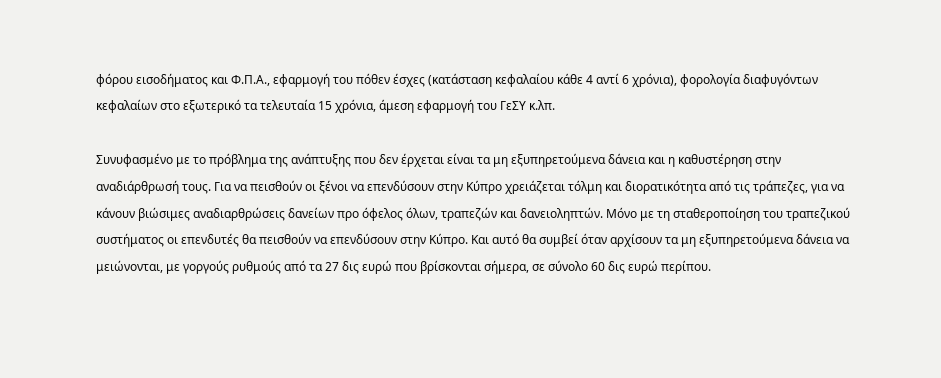φόρου εισοδήματος και Φ.Π.Α., εφαρμογή του πόθεν έσχες (κατάσταση κεφαλαίου κάθε 4 αντί 6 χρόνια), φορολογία διαφυγόντων κεφαλαίων στο εξωτερικό τα τελευταία 15 χρόνια, άμεση εφαρμογή του ΓεΣΥ κ.λπ.

Συνυφασμένο με το πρόβλημα της ανάπτυξης που δεν έρχεται είναι τα μη εξυπηρετούμενα δάνεια και η καθυστέρηση στην αναδιάρθρωσή τους. Για να πεισθούν οι ξένοι να επενδύσουν στην Κύπρο χρειάζεται τόλμη και διορατικότητα από τις τράπεζες, για να κάνουν βιώσιμες αναδιαρθρώσεις δανείων προ όφελος όλων, τραπεζών και δανειοληπτών. Μόνο με τη σταθεροποίηση του τραπεζικού συστήματος οι επενδυτές θα πεισθούν να επενδύσουν στην Κύπρο. Και αυτό θα συμβεί όταν αρχίσουν τα μη εξυπηρετούμενα δάνεια να μειώνονται, με γοργούς ρυθμούς από τα 27 δις ευρώ που βρίσκονται σήμερα, σε σύνολο 60 δις ευρώ περίπου.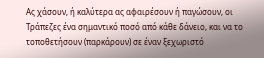Ας χάσουν, ή καλύτερα ας αφαιρέσουν ή παγώσουν, οι Τράπεζες ένα σημαντικό ποσό από κάθε δάνειο, και να το τοποθετήσουν (παρκάρουν) σε έναν ξεχωριστό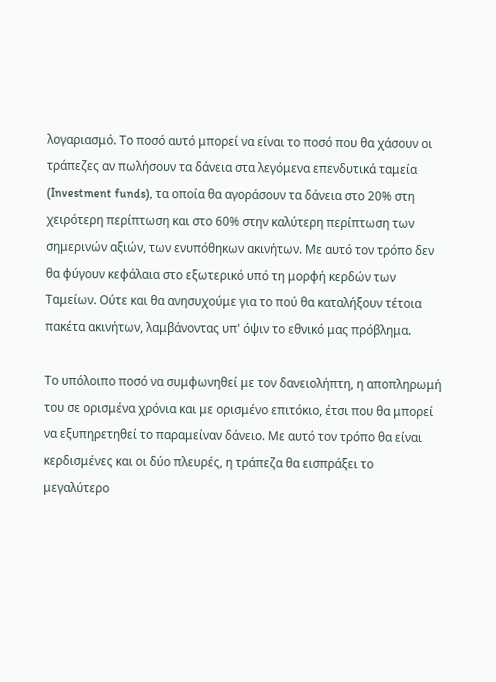λογαριασμό. Το ποσό αυτό μπορεί να είναι το ποσό που θα χάσουν οι τράπεζες αν πωλήσουν τα δάνεια στα λεγόμενα επενδυτικά ταμεία (Investment funds), τα οποία θα αγοράσουν τα δάνεια στο 20% στη χειρότερη περίπτωση και στο 60% στην καλύτερη περίπτωση των σημερινών αξιών, των ενυπόθηκων ακινήτων. Με αυτό τον τρόπο δεν θα φύγουν κεφάλαια στο εξωτερικό υπό τη μορφή κερδών των Ταμείων. Ούτε και θα ανησυχούμε για το πού θα καταλήξουν τέτοια πακέτα ακινήτων, λαμβάνοντας υπ' όψιν το εθνικό μας πρόβλημα.

Το υπόλοιπο ποσό να συμφωνηθεί με τον δανειολήπτη, η αποπληρωμή του σε ορισμένα χρόνια και με ορισμένο επιτόκιο, έτσι που θα μπορεί να εξυπηρετηθεί το παραμείναν δάνειο. Με αυτό τον τρόπο θα είναι κερδισμένες και οι δύο πλευρές, η τράπεζα θα εισπράξει το μεγαλύτερο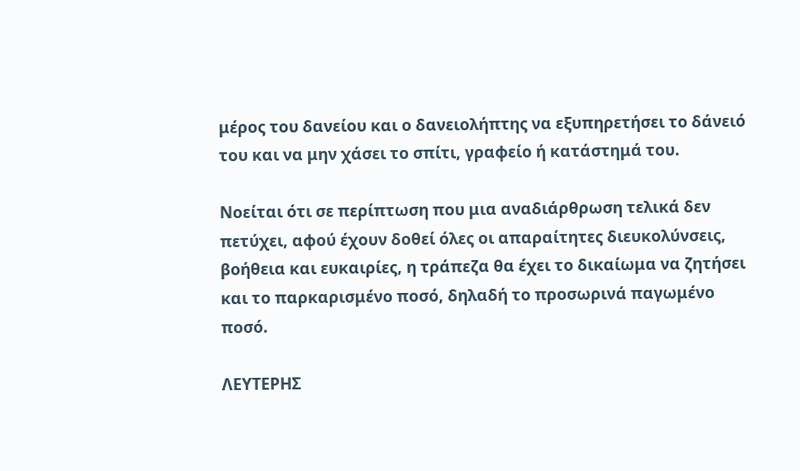μέρος του δανείου και ο δανειολήπτης να εξυπηρετήσει το δάνειό του και να μην χάσει το σπίτι, γραφείο ή κατάστημά του.

Νοείται ότι σε περίπτωση που μια αναδιάρθρωση τελικά δεν πετύχει, αφού έχουν δοθεί όλες οι απαραίτητες διευκολύνσεις, βοήθεια και ευκαιρίες, η τράπεζα θα έχει το δικαίωμα να ζητήσει και το παρκαρισμένο ποσό, δηλαδή το προσωρινά παγωμένο ποσό.

ΛΕΥΤΕΡΗΣ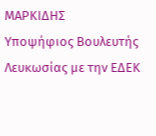ΜΑΡΚΙΔΗΣ
Υποψήφιος Βουλευτής Λευκωσίας με την ΕΔΕΚ